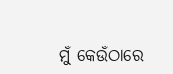ମୁଁ କେଉଁଠାରେ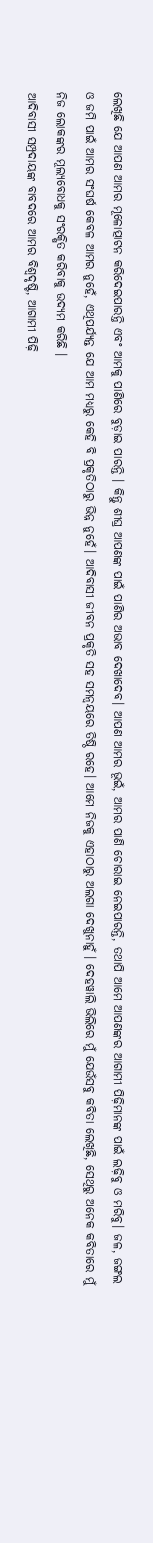ଲେଖିଛି ଯେ ଆପଣ ଆମର ମୂଳୋତ୍ପାଟନ କରିଦେଇପାରନ୍ତି ଏବଂ ଆମକୁ ପାଣିରେ ବୁଡ଼ାଇ ପାରନ୍ତି । କିନ୍ତୁ ଶୀଘ୍ର ଆପଣଙ୍କ ପାଇଁ ପାଣିର ଅଭାବ ଦେଖାଦେବ। ଆପଣ ଆମର ଭୂଇଁ, ଆମର ପାଣି ଚୋରାଇ ନେଇପାରନ୍ତି, ତଥାପି ଆମେ ଆପଣଙ୍କର ଆଗାମୀ ପିଢ଼ିମାନଙ୍କ ପାଇଁ ଲଢ଼ିବୁ ଓ ମରିବୁ। ଜଳ, ଜଙ୍ଗଲ ଓ ଜମି ପାଇଁ ଆମର ସଂଘର୍ଷ କେବଳ ଆମର ନୁହେଁ, ଏଥିପର୍ଯ୍ୟନ୍ତ ଯେ ଆମ ମଧ୍ୟରୁ କେହି ବି ପ୍ରକୃତିଠାରୁ ଭିନ୍ନ ନୁହେଁ। ଆଦିବାସୀ ଜୀବନ ପ୍ରକୃତି ସହ ସମନ୍ୱୟରେ ତିଷ୍ଠି ରହେ। ଆମେ ନିଜକୁ ଏହାଠାରୁ ଅଲଗା ଦେଖୁନାହୁଁ । ଦେହୱାଲି ଭିଲିରେ ମୁଁ ଯେଉଁସବୁ କବିତା ଲେଖିଛି, ସେଥିରୁ ଅନେକ କବିତାରେ ମୁଁ ନିଜ ଲୋକଙ୍କର ମୂଲ୍ୟବୋଧକୁ ସଂରକ୍ଷିତ କରିବାକୁ ଉଦ୍ୟମ କରିଛି ।
ଆଦିବାସୀ ସମ୍ପ୍ରଦାୟଙ୍କ ବାବଦରେ ଆମର ବିଶ୍ୱଦୃଷ୍ଟି, ଆଗାମୀ ପିଢ଼ି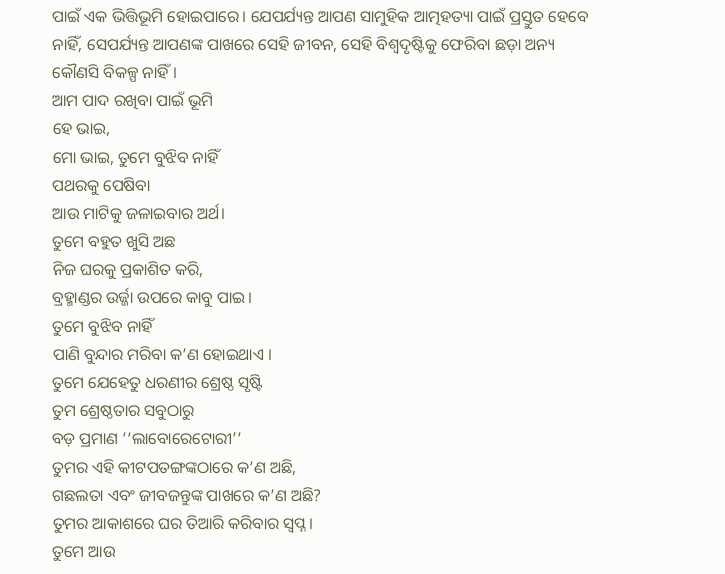ପାଇଁ ଏକ ଭିତ୍ତିଭୂମି ହୋଇପାରେ। ଯେପର୍ଯ୍ୟନ୍ତ ଆପଣ ସାମୁହିକ ଆତ୍ମହତ୍ୟା ପାଇଁ ପ୍ରସ୍ତୁତ ହେବେ ନାହିଁ, ସେପର୍ଯ୍ୟନ୍ତ ଆପଣଙ୍କ ପାଖରେ ସେହି ଜୀବନ, ସେହି ବିଶ୍ୱଦୃଷ୍ଟିକୁ ଫେରିବା ଛଡ଼ା ଅନ୍ୟ କୌଣସି ବିକଳ୍ପ ନାହିଁ।
ଆମ ପାଦ ରଖିବା ପାଇଁ ଭୂମି
ହେ ଭାଇ,
ମୋ ଭାଇ, ତୁମେ ବୁଝିବ ନାହିଁ
ପଥରକୁ ପେଷିବା
ଆଉ ମାଟିକୁ ଜଳାଇବାର ଅର୍ଥ।
ତୁମେ ବହୁତ ଖୁସି ଅଛ
ନିଜ ଘରକୁ ପ୍ରକାଶିତ କରି,
ବ୍ରହ୍ମାଣ୍ଡର ଉର୍ଜ୍ଜା ଉପରେ କାବୁ ପାଇ।
ତୁମେ ବୁଝିବ ନାହିଁ
ପାଣି ବୁନ୍ଦାର ମରିବା କ’ଣ ହୋଇଥାଏ ।
ତୁମେ ଯେହେତୁ ଧରଣୀର ଶ୍ରେଷ୍ଠ ସୃଷ୍ଟି
ତୁମ ଶ୍ରେଷ୍ଠତାର ସବୁଠାରୁ
ବଡ଼ ପ୍ରମାଣ ‘‘ଲାବୋରେଟୋରୀ’’
ତୁମର ଏହି କୀଟପତଙ୍ଗଙ୍କଠାରେ କ’ଣ ଅଛି,
ଗଛଲତା ଏବଂ ଜୀବଜନ୍ତୁଙ୍କ ପାଖରେ କ’ଣ ଅଛି?
ତୁମର ଆକାଶରେ ଘର ତିଆରି କରିବାର ସ୍ୱପ୍ନ।
ତୁମେ ଆଉ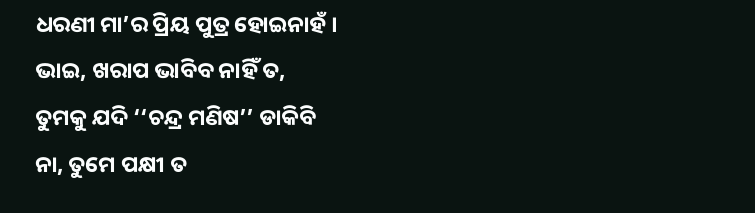ଧରଣୀ ମା’ର ପ୍ରିୟ ପୁତ୍ର ହୋଇନାହଁ ।
ଭାଇ, ଖରାପ ଭାବିବ ନାହିଁ ତ,
ତୁମକୁ ଯଦି ‘‘ଚନ୍ଦ୍ର ମଣିଷ’’ ଡାକିବି
ନା, ତୁମେ ପକ୍ଷୀ ତ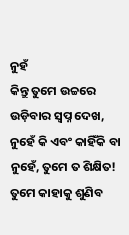ନୁହଁ
କିନ୍ତୁ ତୁମେ ଉଚ୍ଚରେ ଉଡ଼ିବାର ସ୍ୱପ୍ନ ଦେଖ,
ନୁହେଁ କି ଏବଂ କାହିଁକି ବା ନୁହେଁ, ତୁମେ ତ ଶିକ୍ଷିତ!
ତୁମେ କାହାକୁ ଶୁଣିବ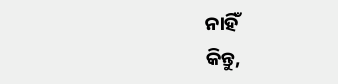ନାହିଁ
କିନ୍ତୁ,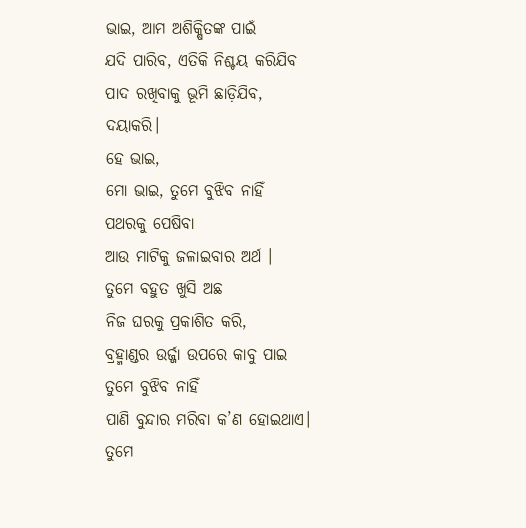ଭାଇ, ଆମ ଅଶିକ୍ଷିତଙ୍କ ପାଇଁ
ଯଦି ପାରିବ, ଏତିକି ନିଶ୍ଚୟ କରିଯିବ
ପାଦ ରଖିବାକୁ ଭୂମି ଛାଡ଼ିଯିବ, ଦୟାକରି।
ହେ ଭାଇ,
ମୋ ଭାଇ, ତୁମେ ବୁଝିବ ନାହିଁ
ପଥରକୁ ପେଷିବା
ଆଉ ମାଟିକୁ ଜଳାଇବାର ଅର୍ଥ ।
ତୁମେ ବହୁତ ଖୁସି ଅଛ
ନିଜ ଘରକୁ ପ୍ରକାଶିତ କରି,
ବ୍ରହ୍ମାଣ୍ଡର ଉର୍ଜ୍ଜା ଉପରେ କାବୁ ପାଇ
ତୁମେ ବୁଝିବ ନାହିଁ
ପାଣି ବୁନ୍ଦାର ମରିବା କ’ଣ ହୋଇଥାଏ।
ତୁମେ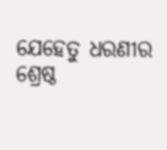ଯେହେତୁ ଧରଣୀର ଶ୍ରେଷ୍ଠ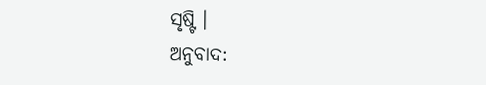ସୃଷ୍ଟି ।
ଅନୁବାଦ: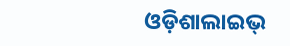ଓଡ଼ିଶାଲାଇଭ୍